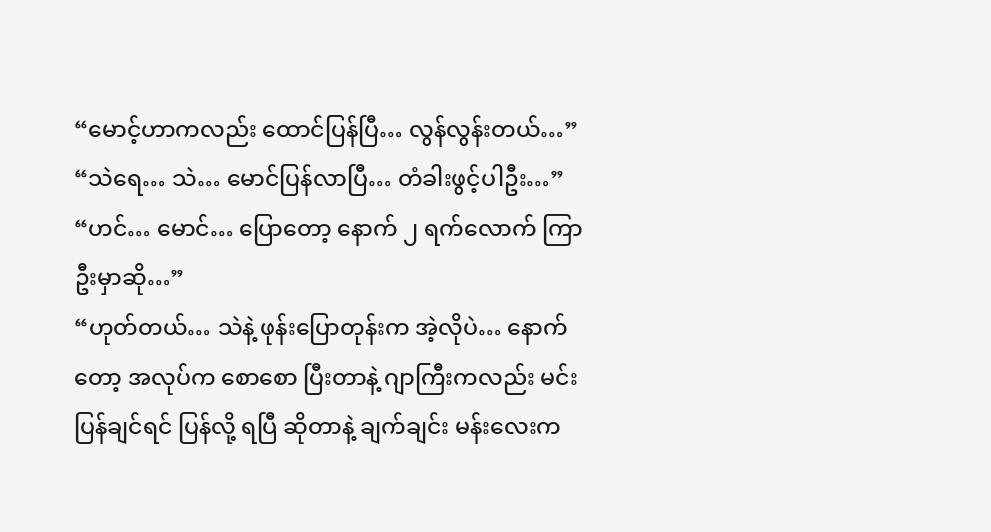“မောင့်ဟာကလည်း ထောင်ပြန်ပြီ… လွန်လွန်းတယ်…”
“သဲရေ… သဲ… မောင်ပြန်လာပြီ… တံခါးဖွင့်ပါဦး…”
“ဟင်… မောင်… ပြောတော့ နောက် ၂ ရက်လောက် ကြာဦးမှာဆို…”
“ဟုတ်တယ်… သဲနဲ့ ဖုန်းပြောတုန်းက အဲ့လိုပဲ… နောက်တော့ အလုပ်က စောစော ပြီးတာနဲ့ ဂျာကြီးကလည်း မင်း ပြန်ချင်ရင် ပြန်လို့ ရပြီ ဆိုတာနဲ့ ချက်ချင်း မန်းလေးက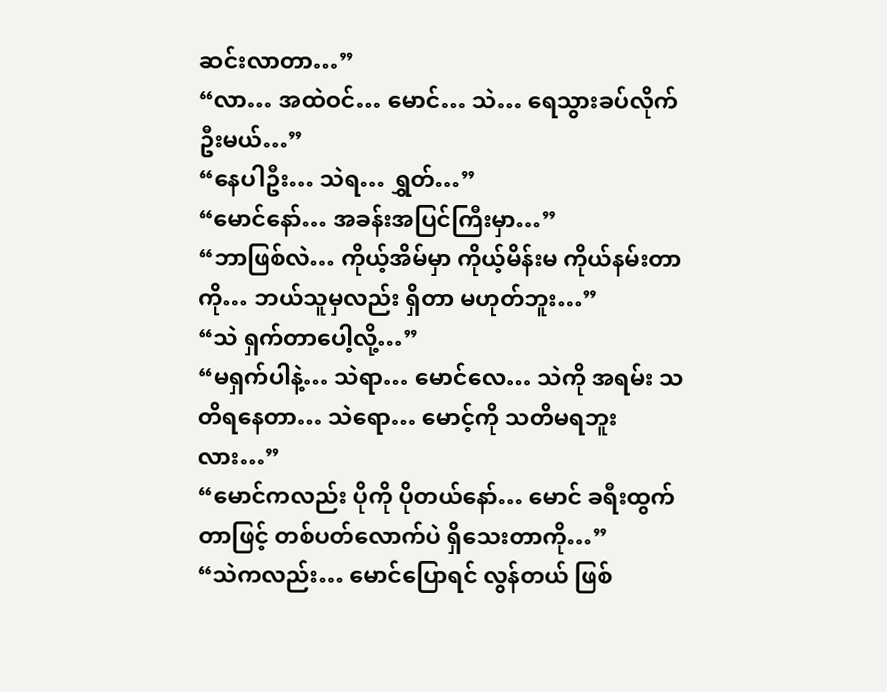ဆင်းလာတာ…”
“လာ… အထဲဝင်… မောင်… သဲ… ရေသွားခပ်လိုက်ဦးမယ်…”
“နေပါဦး… သဲရ… ရွှတ်…”
“မောင်နော်… အခန်းအပြင်ကြီးမှာ…”
“ဘာဖြစ်လဲ… ကိုယ့်အိမ်မှာ ကိုယ့်မိန်းမ ကိုယ်နမ်းတာကို… ဘယ်သူမှလည်း ရှိတာ မဟုတ်ဘူး…”
“သဲ ရှက်တာပေါ့လို့…”
“မရှက်ပါနဲ့… သဲရာ… မောင်လေ… သဲကို အရမ်း သတိရနေတာ… သဲရော… မောင့်ကို သတိမရဘူးလား…”
“မောင်ကလည်း ပိုကို ပိုတယ်နော်… မောင် ခရီးထွက်တာဖြင့် တစ်ပတ်လောက်ပဲ ရှိသေးတာကို…”
“သဲကလည်း… မောင်ပြောရင် လွန်တယ် ဖြစ်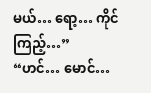မယ်… ရော့… ကိုင်ကြည့်…”
“ဟင်… မောင်…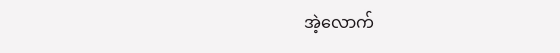အဲ့လောက်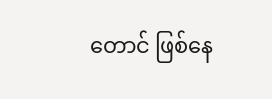တောင် ဖြစ်နေ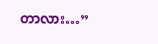တာလား…”